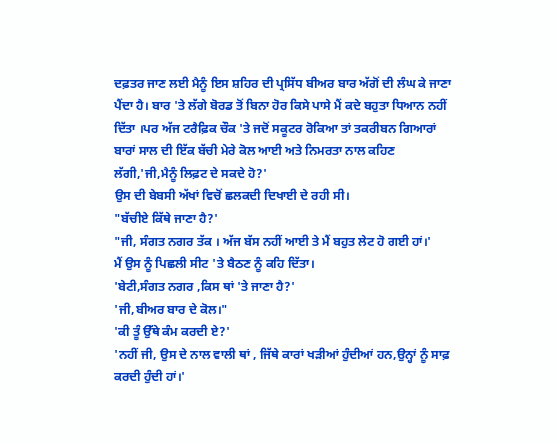ਦਫ਼ਤਰ ਜਾਣ ਲਈ ਮੈਨੂੰ ਇਸ ਸ਼ਹਿਰ ਦੀ ਪ੍ਰਸਿੱਧ ਬੀਅਰ ਬਾਰ ਅੱਗੋਂ ਦੀ ਲੰਘ ਕੇ ਜਾਣਾ ਪੈਂਦਾ ਹੈ। ਬਾਰ 'ਤੇ ਲੱਗੇ ਬੋਰਡ ਤੋਂ ਬਿਨਾ ਹੋਰ ਕਿਸੇ ਪਾਸੇ ਮੈਂ ਕਦੇ ਬਹੁਤਾ ਧਿਆਨ ਨਹੀਂ ਦਿੱਤਾ ।ਪਰ ਅੱਜ ਟਰੈਫ਼ਿਕ ਚੌਕ 'ਤੇ ਜਦੋਂ ਸਕੂਟਰ ਰੋਕਿਆ ਤਾਂ ਤਕਰੀਬਨ ਗਿਆਰਾਂ ਬਾਰਾਂ ਸਾਲ ਦੀ ਇੱਕ ਬੱਚੀ ਮੇਰੇ ਕੋਲ ਆਈ ਅਤੇ ਨਿਮਰਤਾ ਨਾਲ ਕਹਿਣ ਲੱਗੀ,'ਜੀ,ਮੈਨੂੰ ਲਿਫ਼ਟ ਦੇ ਸਕਦੇ ਹੋ?'
ਉਸ ਦੀ ਬੇਬਸੀ ਅੱਖਾਂ ਵਿਚੋਂ ਛਲਕਦੀ ਦਿਖਾਈ ਦੇ ਰਹੀ ਸੀ।
"ਬੱਚੀਏ ਕਿੱਥੇ ਜਾਣਾ ਹੈ?'
"ਜੀ, ਸੰਗਤ ਨਗਰ ਤੱਕ । ਅੱਜ ਬੱਸ ਨਹੀਂ ਆਈ ਤੇ ਮੈਂ ਬਹੁਤ ਲੇਟ ਹੋ ਗਈ ਹਾਂ।'
ਮੈਂ ਉਸ ਨੂੰ ਪਿਛਲੀ ਸੀਟ 'ਤੇ ਬੈਠਣ ਨੂੰ ਕਹਿ ਦਿੱਤਾ।
'ਬੇਟੀ,ਸੰਗਤ ਨਗਰ ,ਕਿਸ ਥਾਂ 'ਤੇ ਜਾਣਾ ਹੈ?'
'ਜੀ,ਬੀਅਰ ਬਾਰ ਦੇ ਕੋਲ।"
'ਕੀ ਤੂੰ ਉੱਥੇ ਕੰਮ ਕਰਦੀ ਏ?'
'ਨਹੀਂ ਜੀ, ਉਸ ਦੇ ਨਾਲ ਵਾਲੀ ਥਾਂ , ਜਿੱਥੇ ਕਾਰਾਂ ਖੜੀਆਂ ਹੁੰਦੀਆਂ ਹਨ,ਉਨ੍ਹਾਂ ਨੂੰ ਸਾਫ਼ ਕਰਦੀ ਹੁੰਦੀ ਹਾਂ।'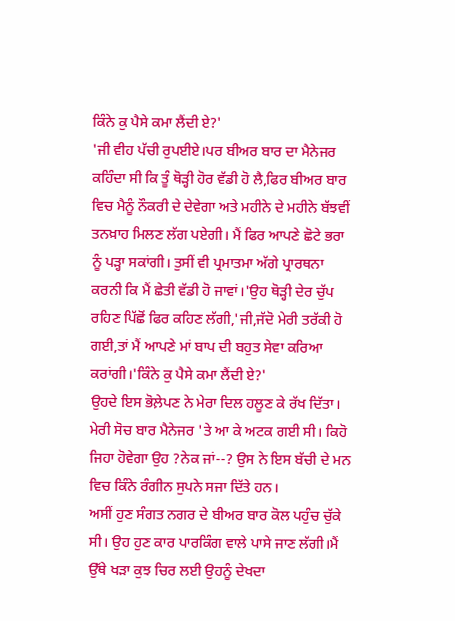ਕਿੰਨੇ ਕੁ ਪੈਸੇ ਕਮਾ ਲੈਂਦੀ ਏ?'
'ਜੀ ਵੀਹ ਪੱਚੀ ਰੁਪਈਏ।ਪਰ ਬੀਅਰ ਬਾਰ ਦਾ ਮੈਨੇਜਰ ਕਹਿੰਦਾ ਸੀ ਕਿ ਤੂੰ ਥੋੜ੍ਹੀ ਹੋਰ ਵੱਡੀ ਹੋ ਲੈ,ਫਿਰ ਬੀਅਰ ਬਾਰ ਵਿਚ ਮੈਨੂੰ ਨੌਕਰੀ ਦੇ ਦੇਵੇਗਾ ਅਤੇ ਮਹੀਨੇ ਦੇ ਮਹੀਨੇ ਬੱਝਵੀਂ ਤਨਖ਼ਾਹ ਮਿਲਣ ਲੱਗ ਪਏਗੀ। ਮੈਂ ਫਿਰ ਆਪਣੇ ਛੋਟੇ ਭਰਾ ਨੂੰ ਪੜ੍ਹਾ ਸਕਾਂਗੀ। ਤੁਸੀਂ ਵੀ ਪ੍ਰਮਾਤਮਾ ਅੱਗੇ ਪ੍ਰਾਰਥਨਾ ਕਰਨੀ ਕਿ ਮੈਂ ਛੇਤੀ ਵੱਡੀ ਹੋ ਜਾਵਾਂ।'ਉਹ ਥੋੜ੍ਹੀ ਦੇਰ ਚੁੱਪ ਰਹਿਣ ਪਿੱਛੋਂ ਫਿਰ ਕਹਿਣ ਲੱਗੀ,'ਜੀ,ਜੱਦੋ ਮੇਰੀ ਤਰੱਕੀ ਹੋ ਗਈ,ਤਾਂ ਮੈਂ ਆਪਣੇ ਮਾਂ ਬਾਪ ਦੀ ਬਹੁਤ ਸੇਵਾ ਕਰਿਆ ਕਰਾਂਗੀ।'ਕਿੰਨੇ ਕੁ ਪੈਸੇ ਕਮਾ ਲੈਂਦੀ ਏ?'
ਉਹਦੇ ਇਸ ਭੋਲ਼ੇਪਣ ਨੇ ਮੇਰਾ ਦਿਲ ਹਲੂਣ ਕੇ ਰੱਖ ਦਿੱਤਾ। ਮੇਰੀ ਸੋਚ ਬਾਰ ਮੈਨੇਜਰ 'ਤੇ ਆ ਕੇ ਅਟਕ ਗਈ ਸੀ। ਕਿਹੋ ਜਿਹਾ ਹੋਵੇਗਾ ਉਹ ?ਨੇਕ ਜਾਂ--? ਉਸ ਨੇ ਇਸ ਬੱਚੀ ਦੇ ਮਨ ਵਿਚ ਕਿੰਨੇ ਰੰਗੀਨ ਸੁਪਨੇ ਸਜਾ ਦਿੱਤੇ ਹਨ।
ਅਸੀਂ ਹੁਣ ਸੰਗਤ ਨਗਰ ਦੇ ਬੀਅਰ ਬਾਰ ਕੋਲ ਪਹੁੰਚ ਚੁੱਕੇ ਸੀ। ਉਹ ਹੁਣ ਕਾਰ ਪਾਰਕਿੰਗ ਵਾਲੇ ਪਾਸੇ ਜਾਣ ਲੱਗੀ।ਮੈਂ ਉੱਥੇ ਖੜਾ ਕੁਝ ਚਿਰ ਲਈ ਉਹਨੂੰ ਦੇਖਦਾ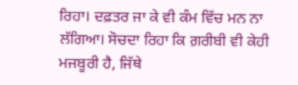ਰਿਹਾ। ਦਫ਼ਤਰ ਜਾ ਕੇ ਵੀ ਕੰਮ ਵਿੱਚ ਮਨ ਨਾ ਲੱਗਿਆ। ਸੋਚਦਾ ਰਿਹਾ ਕਿ ਗ਼ਰੀਬੀ ਵੀ ਕੇਹੀ ਮਜਬੂਰੀ ਹੈ, ਜਿੱਥੇ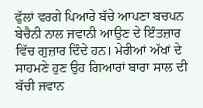ਫੁੱਲਾਂ ਵਰਗੇ ਪਿਆਰੇ ਬੱਚੇ ਆਪਣਾ ਬਚਪਨ ਬੇਚੈਨੀ ਨਾਲ ਜਵਾਨੀ ਆਉਣ ਦੇ ਇੰਤਜ਼ਾਰ ਵਿੱਚ ਗੁਜ਼ਾਰ ਦਿੰਦੇ ਹਨ। ਮੇਰੀਆਂ ਅੱਖਾਂ ਦੇ ਸਾਹਮਣੇ ਹੁਣ ਉਹ ਗਿਆਰਾਂ ਬਾਰਾ ਸਾਲ ਦੀ ਬੱਚੀ ਜਵਾਨ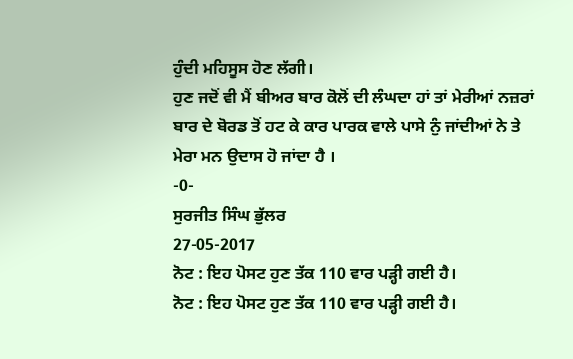ਹੁੰਦੀ ਮਹਿਸੂਸ ਹੋਣ ਲੱਗੀ।
ਹੁਣ ਜਦੋਂ ਵੀ ਮੈਂ ਬੀਅਰ ਬਾਰ ਕੋਲੋਂ ਦੀ ਲੰਘਦਾ ਹਾਂ ਤਾਂ ਮੇਰੀਆਂ ਨਜ਼ਰਾਂ ਬਾਰ ਦੇ ਬੋਰਡ ਤੋਂ ਹਟ ਕੇ ਕਾਰ ਪਾਰਕ ਵਾਲੇ ਪਾਸੇ ਨੁੰ ਜਾਂਦੀਆਂ ਨੇ ਤੇ ਮੇਰਾ ਮਨ ਉਦਾਸ ਹੋ ਜਾਂਦਾ ਹੈ ।
-0-
ਸੁਰਜੀਤ ਸਿੰਘ ਭੁੱਲਰ
27-05-2017
ਨੋਟ : ਇਹ ਪੋਸਟ ਹੁਣ ਤੱਕ 110 ਵਾਰ ਪੜ੍ਹੀ ਗਈ ਹੈ।
ਨੋਟ : ਇਹ ਪੋਸਟ ਹੁਣ ਤੱਕ 110 ਵਾਰ ਪੜ੍ਹੀ ਗਈ ਹੈ।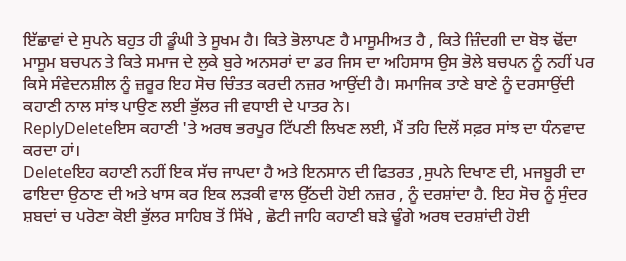ਇੱਛਾਵਾਂ ਦੇ ਸੁਪਨੇ ਬਹੁਤ ਹੀ ਡੂੰਘੀ ਤੇ ਸੂਖਮ ਹੈ। ਕਿਤੇ ਭੋਲਾਪਣ ਹੈ ਮਾਸੂਮੀਅਤ ਹੈ , ਕਿਤੇ ਜ਼ਿੰਦਗੀ ਦਾ ਬੋਝ ਢੋਂਦਾ ਮਾਸੂਮ ਬਚਪਨ ਤੇ ਕਿਤੇ ਸਮਾਜ ਦੇ ਲੁਕੇ ਬੁਰੇ ਅਨਸਰਾਂ ਦਾ ਡਰ ਜਿਸ ਦਾ ਅਹਿਸਾਸ ਉਸ ਭੋਲੇ ਬਚਪਨ ਨੂੰ ਨਹੀਂ ਪਰ ਕਿਸੇ ਸੰਵੇਦਨਸ਼ੀਲ ਨੂੰ ਜ਼ਰੂਰ ਇਹ ਸੋਚ ਚਿੰਤਤ ਕਰਦੀ ਨਜ਼ਰ ਆਉਂਦੀ ਹੈ। ਸਮਾਜਿਕ ਤਾਣੇ ਬਾਣੇ ਨੂੰ ਦਰਸਾਉਂਦੀ ਕਹਾਣੀ ਨਾਲ ਸਾਂਝ ਪਾਉਣ ਲਈ ਭੁੱਲਰ ਜੀ ਵਧਾਈ ਦੇ ਪਾਤਰ ਨੇ।
ReplyDeleteਇਸ ਕਹਾਣੀ 'ਤੇ ਅਰਥ ਭਰਪੂਰ ਟਿੱਪਣੀ ਲਿਖਣ ਲਈ, ਮੈਂ ਤਹਿ ਦਿਲੋਂ ਸਫ਼ਰ ਸਾਂਝ ਦਾ ਧੰਨਵਾਦ ਕਰਦਾ ਹਾਂ।
Deleteਇਹ ਕਹਾਣੀ ਨਹੀਂ ਇਕ ਸੱਚ ਜਾਪਦਾ ਹੈ ਅਤੇ ਇਨਸਾਨ ਦੀ ਫਿਤਰਤ ,ਸੁਪਨੇ ਦਿਖਾਣ ਦੀ, ਮਜਬੂਰੀ ਦਾ ਫਾਇਦਾ ਉਠਾਣ ਦੀ ਅਤੇ ਖਾਸ ਕਰ ਇਕ ਲੜਕੀ ਵਾਲ ਉੱਠਦੀ ਹੋਈ ਨਜ਼ਰ , ਨੂੰ ਦਰਸ਼ਾਂਦਾ ਹੈ. ਇਹ ਸੋਚ ਨੂੰ ਸੁੰਦਰ ਸ਼ਬਦਾਂ ਚ ਪਰੋਣਾ ਕੋਈ ਭੁੱਲਰ ਸਾਹਿਬ ਤੋਂ ਸਿੱਖੇ , ਛੋਟੀ ਜਾਹਿ ਕਹਾਣੀ ਬੜੇ ਢੂੰਗੇ ਅਰਥ ਦਰਸ਼ਾਂਦੀ ਹੋਈ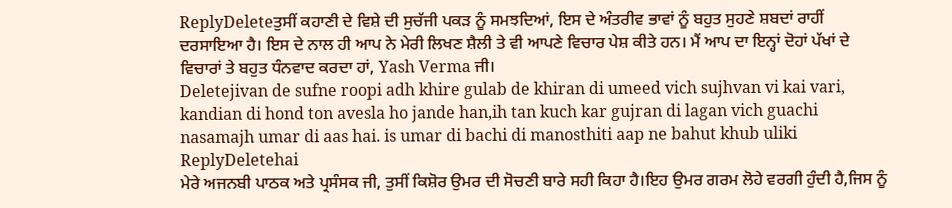ReplyDeleteਤੁਸੀਂ ਕਹਾਣੀ ਦੇ ਵਿਸ਼ੇ ਦੀ ਸੁਚੱਜੀ ਪਕੜ ਨੂੰ ਸਮਝਦਿਆਂ, ਇਸ ਦੇ ਅੰਤਰੀਵ ਭਾਵਾਂ ਨੂੰ ਬਹੁਤ ਸੁਹਣੇ ਸ਼ਬਦਾਂ ਰਾਹੀਂ ਦਰਸਾਇਆ ਹੈ। ਇਸ ਦੇ ਨਾਲ ਹੀ ਆਪ ਨੇ ਮੇਰੀ ਲਿਖਣ ਸ਼ੈਲੀ ਤੇ ਵੀ ਆਪਣੇ ਵਿਚਾਰ ਪੇਸ਼ ਕੀਤੇ ਹਨ। ਮੈਂ ਆਪ ਦਾ ਇਨ੍ਹਾਂ ਦੋਹਾਂ ਪੱਖਾਂ ਦੇ ਵਿਚਾਰਾਂ ਤੇ ਬਹੁਤ ਧੰਨਵਾਦ ਕਰਦਾ ਹਾਂ, Yash Verma ਜੀ।
Deletejivan de sufne roopi adh khire gulab de khiran di umeed vich sujhvan vi kai vari, kandian di hond ton avesla ho jande han,ih tan kuch kar gujran di lagan vich guachi nasamajh umar di aas hai. is umar di bachi di manosthiti aap ne bahut khub uliki
ReplyDeletehai
ਮੇਰੇ ਅਜਨਬੀ ਪਾਠਕ ਅਤੇ ਪ੍ਰਸੰਸਕ ਜੀ, ਤੁਸੀਂ ਕਿਸ਼ੋਰ ਉਮਰ ਦੀ ਸੋਚਣੀ ਬਾਰੇ ਸਹੀ ਕਿਹਾ ਹੈ।ਇਹ ਉਮਰ ਗਰਮ ਲੋਹੇ ਵਰਗੀ ਹੁੰਦੀ ਹੈ,ਜਿਸ ਨੂੰ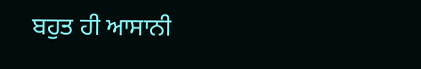ਬਹੁਤ ਹੀ ਆਸਾਨੀ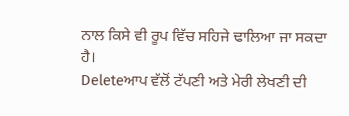ਨਾਲ ਕਿਸੇ ਵੀ ਰੂਪ ਵਿੱਚ ਸਹਿਜੇ ਢਾਲਿਆ ਜਾ ਸਕਦਾ ਹੈ।
Deleteਆਪ ਵੱਲੋਂ ਟੱਪਣੀ ਅਤੇ ਮੇਰੀ ਲੇਖਣੀ ਦੀ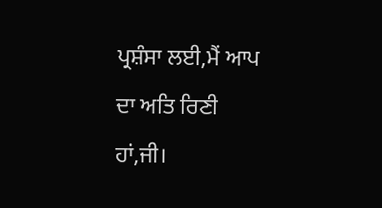ਪ੍ਰਸ਼ੰਸਾ ਲਈ,ਮੈਂ ਆਪ ਦਾ ਅਤਿ ਰਿਣੀ ਹਾਂ,ਜੀ।